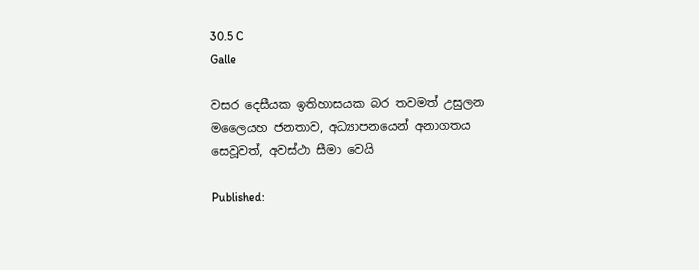30.5 C
Galle

වසර දෙසීයක ඉතිහාසයක බර තවමත් උසුලන මලෛයහ ජනතාව, අධ්‍යාපනයෙන් අනාගතය සෙවූවත්, අවස්ථා සීමා වෙයි

Published: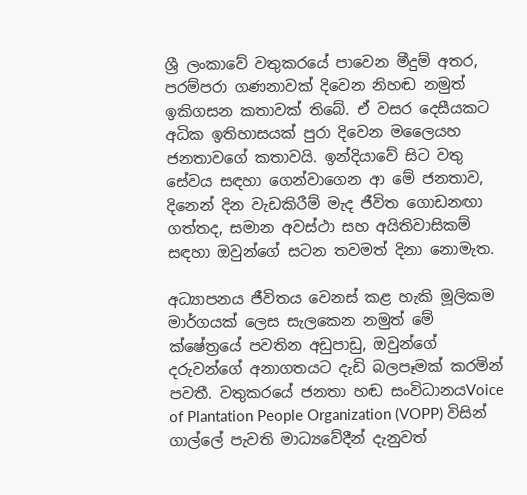ශ්‍රී ලංකාවේ වතුකරයේ පාවෙන මීදුම් අතර, පරම්පරා ගණනාවක් දිවෙන නිහඬ නමුත් ඉකිගසන කතාවක් තිබේ. ඒ වසර දෙසීයකට අධික ඉතිහාසයක් පුරා දිවෙන මලෛයහ ජනතාවගේ කතාවයි. ඉන්දියාවේ සිට වතු සේවය සඳහා ගෙන්වාගෙන ආ මේ ජනතාව, දිනෙන් දින වැඩකිරීම් මැද ජීවිත ගොඩනඟා ගත්තද, සමාන අවස්ථා සහ අයිතිවාසිකම් සඳහා ඔවුන්ගේ සටන තවමත් දිනා නොමැත.

අධ්‍යාපනය ජීවිතය වෙනස් කළ හැකි මූලිකම මාර්ගයක් ලෙස සැලකෙන නමුත් මේ ක්ෂේත්‍රයේ පවතින අඩුපාඩු, ඔවුන්ගේ දරුවන්ගේ අනාගතයට දැඩි බලපෑමක් කරමින් පවතී. වතුකරයේ ජනතා හඬ සංවිධානයVoice of Plantation People Organization (VOPP) විසින් ගාල්ලේ පැවති මාධ්‍යවේදීන් දැනුවත්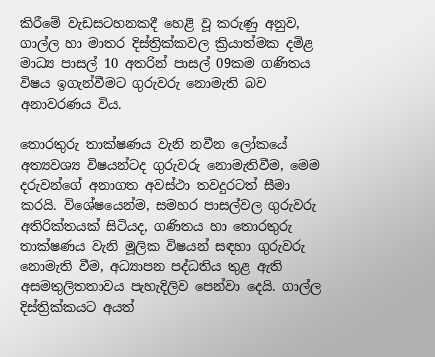කිරීමේ වැඩසටහනකදී හෙළි වූ කරුණු අනුව, ගාල්ල හා මාතර දිස්ත්‍රික්කවල ක්‍රියාත්මක දමිළ මාධ්‍ය පාසල් 10 අතරින් පාසල් 09කම ගණිතය විෂය ඉගැන්වීමට ගුරුවරු නොමැති බව අනාවරණය විය.

තොරතුරු තාක්ෂණය වැනි නවීන ලෝකයේ අත්‍යවශ්‍ය විෂයන්ටද ගුරුවරු නොමැතිවීම, මෙම දරුවන්ගේ අනාගත අවස්ථා තවදුරටත් සීමා කරයි. විශේෂයෙන්ම, සමහර පාසල්වල ගුරුවරු අතිරික්තයක් සිටියද, ගණිතය හා තොරතුරු තාක්ෂණය වැනි මූලික විෂයන් සඳහා ගුරුවරු නොමැති වීම, අධ්‍යාපන පද්ධතිය තුළ ඇති අසමතුලිතතාවය පැහැදිලිව පෙන්වා දෙයි. ගාල්ල දිස්ත්‍රික්කයට අයත්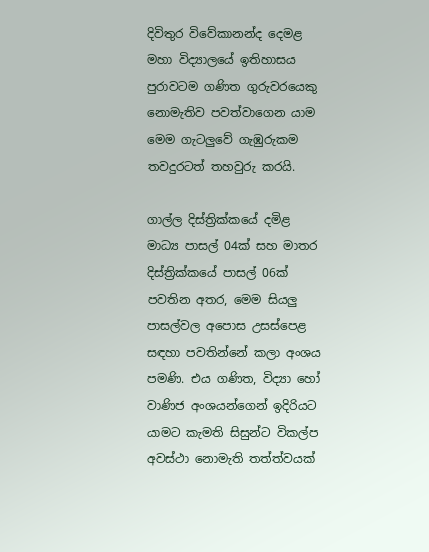දිවිතුර විවේකානන්ද දෙමළ මහා විද්‍යාලයේ ඉතිහාසය පුරාවටම ගණිත ගුරුවරයෙකු නොමැතිව පවත්වාගෙන යාම මෙම ගැටලුවේ ගැඹුරුකම තවදුරටත් තහවුරු කරයි.

ගාල්ල දිස්ත්‍රික්කයේ දමිළ මාධ්‍ය පාසල් 04ක් සහ මාතර දිස්ත්‍රික්කයේ පාසල් 06ක් පවතින අතර, මෙම සියලු පාසල්වල අපොස උසස්පෙළ සඳහා පවතින්නේ කලා අංශය පමණි. එය ගණිත, විද්‍යා හෝ වාණිජ අංශයන්ගෙන් ඉදිරියට යාමට කැමති සිසුන්ට විකල්ප අවස්ථා නොමැති තත්ත්වයක්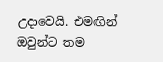උදාවෙයි. එමඟින් ඔවුන්ට තම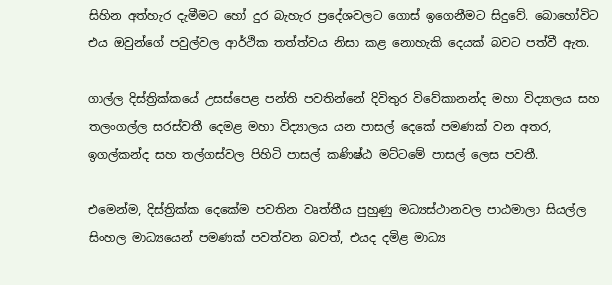සිහින අත්හැර දැමීමට හෝ දුර බැහැර ප්‍රදේශවලට ගොස් ඉගෙනීමට සිදුවේ. බොහෝවිට එය ඔවුන්ගේ පවුල්වල ආර්ථික තත්ත්වය නිසා කළ නොහැකි දෙයක් බවට පත්වී ඇත.

ගාල්ල දිස්ත්‍රික්කයේ උසස්පෙළ පන්ති පවතින්නේ දිවිතුර විවේකානන්ද මහා විද්‍යාලය සහ තලංගල්ල සරස්වතී දෙමළ මහා විද්‍යාලය යන පාසල් දෙකේ පමණක් වන අතර, ඉගල්කන්ද සහ තල්ගස්වල පිහිටි පාසල් කණිෂ්ඨ මට්ටමේ පාසල් ලෙස පවතී.

එමෙන්ම, දිස්ත්‍රික්ක දෙකේම පවතින වෘත්තීය පුහුණු මධ්‍යස්ථානවල පාඨමාලා සියල්ල සිංහල මාධ්‍යයෙන් පමණක් පවත්වන බවත්, එයද දමිළ මාධ්‍ය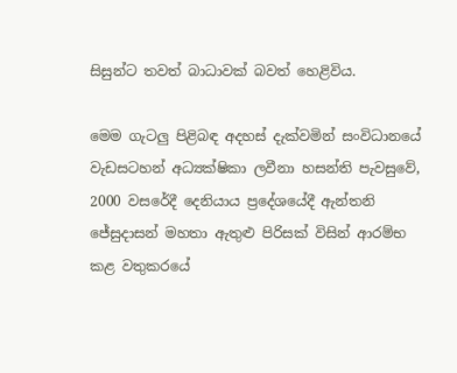සිසුන්ට තවත් බාධාවක් බවත් හෙළිවිය.

මෙම ගැටලු පිළිබඳ අදහස් දැක්වමින් සංවිධානයේ වැඩසටහන් අධ්‍යක්ෂිකා ලවීනා හසන්ති පැවසුවේ, 2000 වසරේදී දෙනියාය ප්‍රදේශයේදී ඇන්තනි ජේසුදාසන් මහතා ඇතුළු පිරිසක් විසින් ආරම්භ කළ වතුකරයේ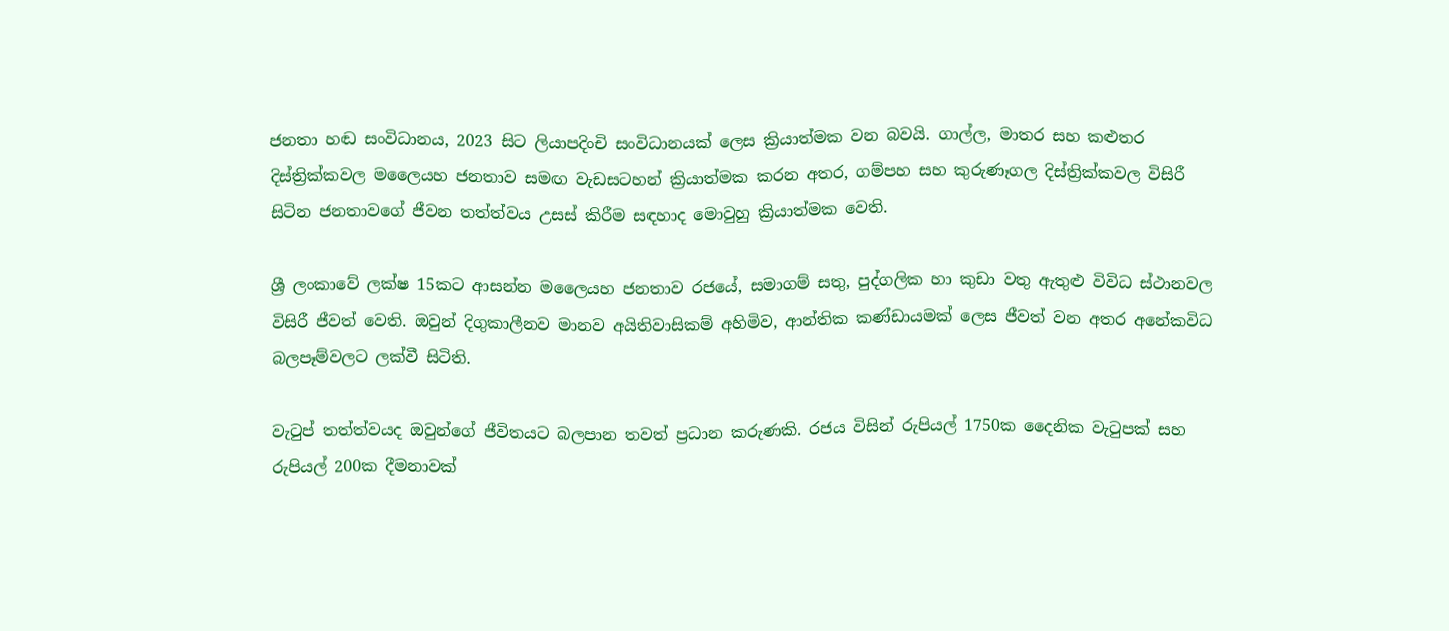ජනතා හඬ සංවිධානය, 2023 සිට ලියාපදිංචි සංවිධානයක් ලෙස ක්‍රියාත්මක වන බවයි. ගාල්ල, මාතර සහ කළුතර දිස්ත්‍රික්කවල මලෛයහ ජනතාව සමඟ වැඩසටහන් ක්‍රියාත්මක කරන අතර, ගම්පහ සහ කුරුණෑගල දිස්ත්‍රික්කවල විසිරී සිටින ජනතාවගේ ජීවන තත්ත්වය උසස් කිරීම සඳහාද මොවුහු ක්‍රියාත්මක වෙති.

ශ්‍රී ලංකාවේ ලක්ෂ 15කට ආසන්න මලෛයහ ජනතාව රජයේ, සමාගම් සතු, පුද්ගලික හා කුඩා වතු ඇතුළු විවිධ ස්ථානවල විසිරී ජීවත් වෙති. ඔවුන් දිගුකාලීනව මානව අයිතිවාසිකම් අහිමිව, ආන්තික කණ්ඩායමක් ලෙස ජීවත් වන අතර අනේකවිධ බලපෑම්වලට ලක්වී සිටිති.

වැටුප් තත්ත්වයද ඔවුන්ගේ ජීවිතයට බලපාන තවත් ප්‍රධාන කරුණකි. රජය විසින් රුපියල් 1750ක දෛනික වැටුපක් සහ රුපියල් 200ක දීමනාවක්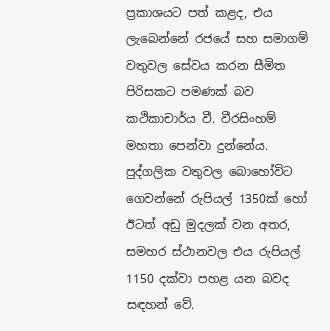ප්‍රකාශයට පත් කළද, එය ලැබෙන්නේ රජයේ සහ සමාගම් වතුවල සේවය කරන සීමිත පිරිසකට පමණක් බව කථිකාචාර්ය වී. වීරසිංහම් මහතා පෙන්වා දුන්නේය. පුද්ගලික වතුවල බොහෝවිට ගෙවන්නේ රුපියල් 1350ක් හෝ ඊටත් අඩු මුදලක් වන අතර, සමහර ස්ථානවල එය රුපියල් 1150 දක්වා පහළ යන බවද සඳහන් වේ.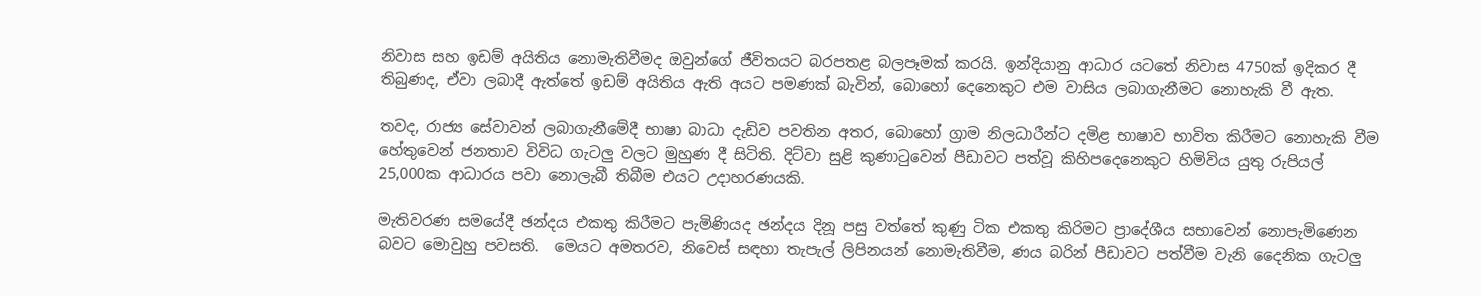නිවාස සහ ඉඩම් අයිතිය නොමැතිවීමද ඔවුන්ගේ ජීවිතයට බරපතළ බලපෑමක් කරයි. ඉන්දියානු ආධාර යටතේ නිවාස 4750ක් ඉදිකර දී තිබුණද, ඒවා ලබාදී ඇත්තේ ඉඩම් අයිතිය ඇති අයට පමණක් බැවින්, බොහෝ දෙනෙකුට එම වාසිය ලබාගැනීමට නොහැකි වී ඇත.

තවද, රාජ්‍ය සේවාවන් ලබාගැනීමේදී භාෂා බාධා දැඩිව පවතින අතර, බොහෝ ග්‍රාම නිලධාරීන්ට දමිළ භාෂාව භාවිත කිරීමට නොහැකි වීම හේතුවෙන් ජනතාව විවිධ ගැටලු වලට මුහුණ දී සිටිති. දිට්වා සුළි කුණාටුවෙන් පීඩාවට පත්වූ කිහිපදෙනෙකුට හිමිවිය යුතු රුපියල් 25,000ක ආධාරය පවා නොලැබී තිබීම එයට උදාහරණයකි.

මැතිවරණ සමයේදී ඡන්දය එකතු කිරීමට පැමිණියද ඡන්දය දිනූ පසු වත්තේ කුණු ටික එකතු කිරිමට ප්‍රාදේශීය සභාවෙන් නොපැමිණෙන බවට මොවුහු පවසති.  මෙයට අමතරව, නිවෙස් සඳහා තැපැල් ලිපිනයන් නොමැතිවීම, ණය බරින් පීඩාවට පත්වීම වැනි දෛනික ගැටලු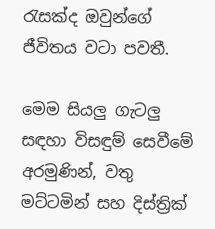රැසක්ද ඔවුන්ගේ ජීවිතය වටා පවතී.

මෙම සියලු ගැටලු සඳහා විසඳුම් සෙවීමේ අරමුණින්, වතු මට්ටමින් සහ දිස්ත්‍රික්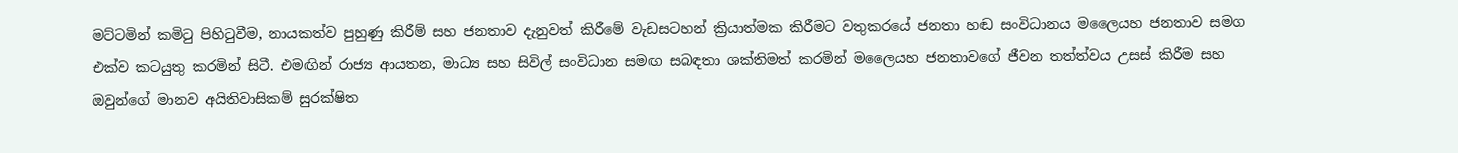මට්ටමින් කමිටු පිහිටුවීම, නායකත්ව පුහුණු කිරීම් සහ ජනතාව දැනුවත් කිරීමේ වැඩසටහන් ක්‍රියාත්මක කිරීමට වතුකරයේ ජනතා හඬ සංවිධානය මලෛයහ ජනතාව සමග එක්ව කටයුතු කරමින් සිටී. එමඟින් රාජ්‍ය ආයතන, මාධ්‍ය සහ සිවිල් සංවිධාන සමඟ සබඳතා ශක්තිමත් කරමින් මලෛයහ ජනතාවගේ ජීවන තත්ත්වය උසස් කිරීම සහ ඔවුන්ගේ මානව අයිතිවාසිකම් සුරක්ෂිත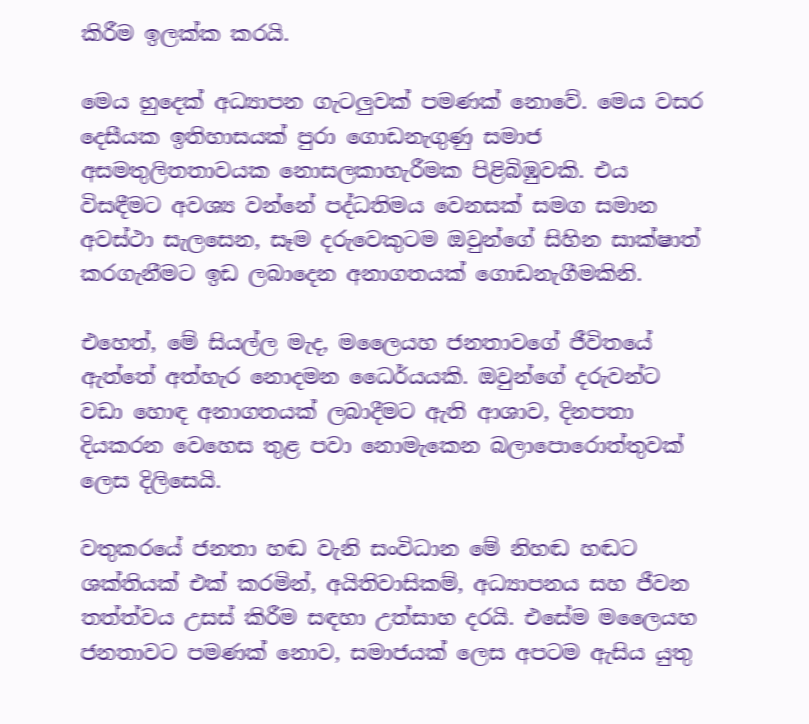කිරීම ඉලක්ක කරයි.

මෙය හුදෙක් අධ්‍යාපන ගැටලුවක් පමණක් නොවේ. මෙය වසර දෙසීයක ඉතිහාසයක් පුරා ගොඩනැගුණු සමාජ අසමතුලිතතාවයක නොසලකාහැරීමක පිළිබිඹුවකි. එය විසඳීමට අවශ්‍ය වන්නේ පද්ධතිමය වෙනසක් සමග සමාන අවස්ථා සැලසෙන, සෑම දරුවෙකුටම ඔවුන්ගේ සිහින සාක්ෂාත් කරගැනීමට ඉඩ ලබාදෙන අනාගතයක් ගොඩනැගීමකිනි.

එහෙත්, මේ සියල්ල මැද, මලෛයහ ජනතාවගේ ජීවිතයේ ඇත්තේ අත්හැර නොදමන ධෛර්යයකි. ඔවුන්ගේ දරුවන්ට වඩා හොඳ අනාගතයක් ලබාදීමට ඇති ආශාව, දිනපතා දියකරන වෙහෙස තුළ පවා නොමැකෙන බලාපොරොත්තුවක් ලෙස දිලිසෙයි.

වතුකරයේ ජනතා හඬ වැනි සංවිධාන මේ නිහඬ හඬට ශක්තියක් එක් කරමින්, අයිතිවාසිකම්, අධ්‍යාපනය සහ ජීවන තත්ත්වය උසස් කිරීම සඳහා උත්සාහ දරයි. එසේම මලෛයහ ජනතාවට පමණක් නොව, සමාජයක් ලෙස අපටම ඇසිය යුතු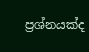ප්‍රශ්නයක්ද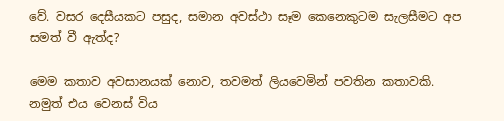වේ. වසර දෙසීයකට පසුද, සමාන අවස්ථා සෑම කෙනෙකුටම සැලසීමට අප සමත් වී ඇත්ද?

මෙම කතාව අවසානයක් නොව, තවමත් ලියවෙමින් පවතින කතාවකි. නමුත් එය වෙනස් විය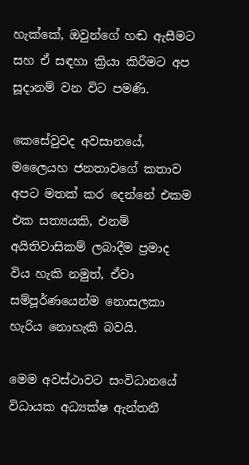හැක්කේ, ඔවුන්ගේ හඬ ඇසීමට සහ ඒ සඳහා ක්‍රියා කිරීමට අප සූදානම් වන විට පමණි.

කෙසේවුවද අවසානයේ, මලෛයහ ජනතාවගේ කතාව අපට මතක් කර දෙන්නේ එකම එක සත්‍යයකි, එනම් අයිතිවාසිකම් ලබාදීම ප්‍රමාද විය හැකි නමුත්, ඒවා සම්පූර්ණයෙන්ම නොසලකා හැරිය නොහැකි බවයි.

මෙම අවස්ථාවට සංවිධානයේ විධායක අධ්‍යක්ෂ ඇන්තනී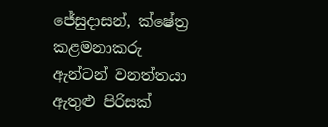ජේසුදාසන්, ක්ෂේත්‍ර කළමනාකරු ඇන්ටන් වනත්තයා ඇතුළු පිරිසක්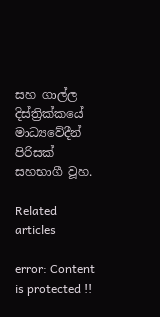සහ ගාල්ල දිස්ත්‍රික්කයේ මාධ්‍යවේදීන් පිරිසක් සහභාගී වූහ.

Related articles

error: Content is protected !!